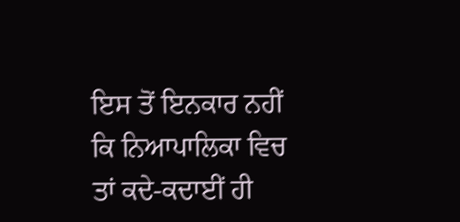ਇਸ ਤੋਂ ਇਨਕਾਰ ਨਹੀਂ ਕਿ ਨਿਆਪਾਲਿਕਾ ਵਿਚ ਤਾਂ ਕਦੇ-ਕਦਾਈਂ ਹੀ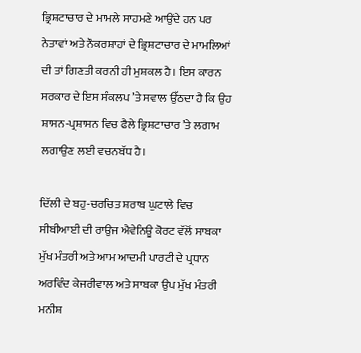ਭ੍ਰਿਸ਼ਟਾਚਾਰ ਦੇ ਮਾਮਲੇ ਸਾਹਮਣੇ ਆਉਂਦੇ ਹਨ ਪਰ ਨੇਤਾਵਾਂ ਅਤੇ ਨੌਕਰਸ਼ਾਹਾਂ ਦੇ ਭ੍ਰਿਸ਼ਟਾਚਾਰ ਦੇ ਮਾਮਲਿਆਂ ਦੀ ਤਾਂ ਗਿਣਤੀ ਕਰਨੀ ਹੀ ਮੁਸ਼ਕਲ ਹੈ। ਇਸ ਕਾਰਨ ਸਰਕਾਰ ਦੇ ਇਸ ਸੰਕਲਪ ’ਤੇ ਸਵਾਲ ਉੱਠਦਾ ਹੈ ਕਿ ਉਹ ਸ਼ਾਸਨ-ਪ੍ਰਸ਼ਾਸਨ ਵਿਚ ਫੈਲੇ ਭ੍ਰਿਸ਼ਟਾਚਾਰ ’ਤੇ ਲਗਾਮ ਲਗਾਉਣ ਲਈ ਵਚਨਬੱਧ ਹੈ।

ਦਿੱਲੀ ਦੇ ਬਹੁ-ਚਰਚਿਤ ਸ਼ਰਾਬ ਘੁਟਾਲੇ ਵਿਚ ਸੀਬੀਆਈ ਦੀ ਰਾਉਜ ਐਵੇਨਿਊ ਕੋਰਟ ਵੱਲੋਂ ਸਾਬਕਾ ਮੁੱਖ ਮੰਤਰੀ ਅਤੇ ਆਮ ਆਦਮੀ ਪਾਰਟੀ ਦੇ ਪ੍ਰਧਾਨ ਅਰਵਿੰਦ ਕੇਜਰੀਵਾਲ ਅਤੇ ਸਾਬਕਾ ਉਪ ਮੁੱਖ ਮੰਤਰੀ ਮਨੀਸ਼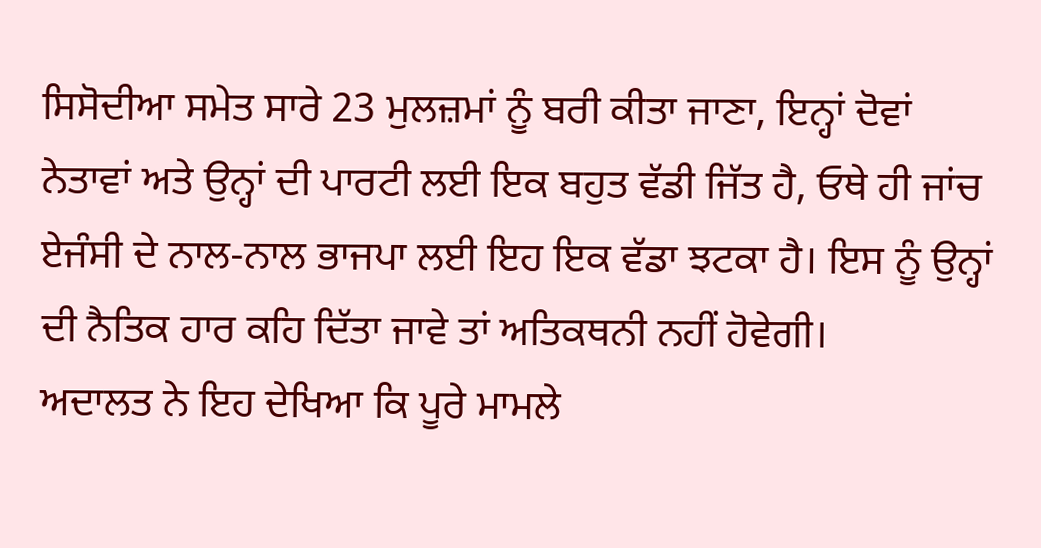ਸਿਸੋਦੀਆ ਸਮੇਤ ਸਾਰੇ 23 ਮੁਲਜ਼ਮਾਂ ਨੂੰ ਬਰੀ ਕੀਤਾ ਜਾਣਾ, ਇਨ੍ਹਾਂ ਦੋਵਾਂ ਨੇਤਾਵਾਂ ਅਤੇ ਉਨ੍ਹਾਂ ਦੀ ਪਾਰਟੀ ਲਈ ਇਕ ਬਹੁਤ ਵੱਡੀ ਜਿੱਤ ਹੈ, ਓਥੇ ਹੀ ਜਾਂਚ ਏਜੰਸੀ ਦੇ ਨਾਲ-ਨਾਲ ਭਾਜਪਾ ਲਈ ਇਹ ਇਕ ਵੱਡਾ ਝਟਕਾ ਹੈ। ਇਸ ਨੂੰ ਉਨ੍ਹਾਂ ਦੀ ਨੈਤਿਕ ਹਾਰ ਕਹਿ ਦਿੱਤਾ ਜਾਵੇ ਤਾਂ ਅਤਿਕਥਨੀ ਨਹੀਂ ਹੋਵੇਗੀ।
ਅਦਾਲਤ ਨੇ ਇਹ ਦੇਖਿਆ ਕਿ ਪੂਰੇ ਮਾਮਲੇ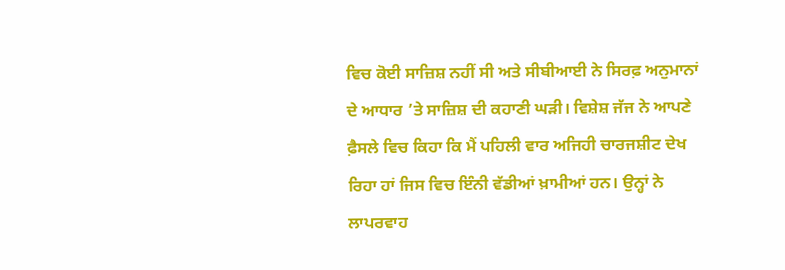ਵਿਚ ਕੋਈ ਸਾਜ਼ਿਸ਼ ਨਹੀਂ ਸੀ ਅਤੇ ਸੀਬੀਆਈ ਨੇ ਸਿਰਫ਼ ਅਨੁਮਾਨਾਂ ਦੇ ਆਧਾਰ ’ਤੇ ਸਾਜ਼ਿਸ਼ ਦੀ ਕਹਾਣੀ ਘੜੀ। ਵਿਸ਼ੇਸ਼ ਜੱਜ ਨੇ ਆਪਣੇ ਫ਼ੈਸਲੇ ਵਿਚ ਕਿਹਾ ਕਿ ਮੈਂ ਪਹਿਲੀ ਵਾਰ ਅਜਿਹੀ ਚਾਰਜਸ਼ੀਟ ਦੇਖ ਰਿਹਾ ਹਾਂ ਜਿਸ ਵਿਚ ਇੰਨੀ ਵੱਡੀਆਂ ਖ਼ਾਮੀਆਂ ਹਨ। ਉਨ੍ਹਾਂ ਨੇ ਲਾਪਰਵਾਹ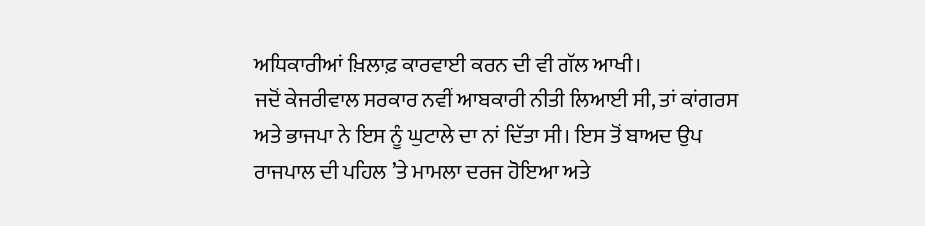ਅਧਿਕਾਰੀਆਂ ਖ਼ਿਲਾਫ਼ ਕਾਰਵਾਈ ਕਰਨ ਦੀ ਵੀ ਗੱਲ ਆਖੀ।
ਜਦੋਂ ਕੇਜਰੀਵਾਲ ਸਰਕਾਰ ਨਵੀਂ ਆਬਕਾਰੀ ਨੀਤੀ ਲਿਆਈ ਸੀ, ਤਾਂ ਕਾਂਗਰਸ ਅਤੇ ਭਾਜਪਾ ਨੇ ਇਸ ਨੂੰ ਘੁਟਾਲੇ ਦਾ ਨਾਂ ਦਿੱਤਾ ਸੀ। ਇਸ ਤੋਂ ਬਾਅਦ ਉਪ ਰਾਜਪਾਲ ਦੀ ਪਹਿਲ ’ਤੇ ਮਾਮਲਾ ਦਰਜ ਹੋਇਆ ਅਤੇ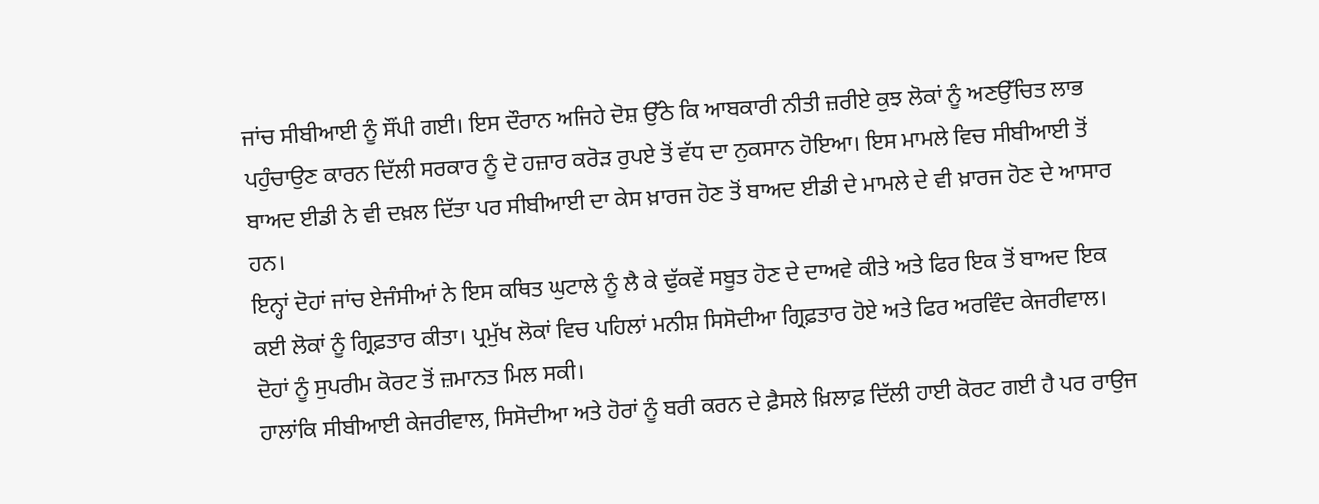ਜਾਂਚ ਸੀਬੀਆਈ ਨੂੰ ਸੌਂਪੀ ਗਈ। ਇਸ ਦੌਰਾਨ ਅਜਿਹੇ ਦੋਸ਼ ਉੱਠੇ ਕਿ ਆਬਕਾਰੀ ਨੀਤੀ ਜ਼ਰੀਏ ਕੁਝ ਲੋਕਾਂ ਨੂੰ ਅਣਉੱਚਿਤ ਲਾਭ ਪਹੁੰਚਾਉਣ ਕਾਰਨ ਦਿੱਲੀ ਸਰਕਾਰ ਨੂੰ ਦੋ ਹਜ਼ਾਰ ਕਰੋੜ ਰੁਪਏ ਤੋਂ ਵੱਧ ਦਾ ਨੁਕਸਾਨ ਹੋਇਆ। ਇਸ ਮਾਮਲੇ ਵਿਚ ਸੀਬੀਆਈ ਤੋਂ ਬਾਅਦ ਈਡੀ ਨੇ ਵੀ ਦਖ਼ਲ ਦਿੱਤਾ ਪਰ ਸੀਬੀਆਈ ਦਾ ਕੇਸ ਖ਼ਾਰਜ ਹੋਣ ਤੋਂ ਬਾਅਦ ਈਡੀ ਦੇ ਮਾਮਲੇ ਦੇ ਵੀ ਖ਼ਾਰਜ ਹੋਣ ਦੇ ਆਸਾਰ ਹਨ।
ਇਨ੍ਹਾਂ ਦੋਹਾਂ ਜਾਂਚ ਏਜੰਸੀਆਂ ਨੇ ਇਸ ਕਥਿਤ ਘੁਟਾਲੇ ਨੂੰ ਲੈ ਕੇ ਢੁੱਕਵੇਂ ਸਬੂਤ ਹੋਣ ਦੇ ਦਾਅਵੇ ਕੀਤੇ ਅਤੇ ਫਿਰ ਇਕ ਤੋਂ ਬਾਅਦ ਇਕ ਕਈ ਲੋਕਾਂ ਨੂੰ ਗ੍ਰਿਫ਼ਤਾਰ ਕੀਤਾ। ਪ੍ਰਮੁੱਖ ਲੋਕਾਂ ਵਿਚ ਪਹਿਲਾਂ ਮਨੀਸ਼ ਸਿਸੋਦੀਆ ਗ੍ਰਿਫ਼ਤਾਰ ਹੋਏ ਅਤੇ ਫਿਰ ਅਰਵਿੰਦ ਕੇਜਰੀਵਾਲ। ਦੋਹਾਂ ਨੂੰ ਸੁਪਰੀਮ ਕੋਰਟ ਤੋਂ ਜ਼ਮਾਨਤ ਮਿਲ ਸਕੀ।
ਹਾਲਾਂਕਿ ਸੀਬੀਆਈ ਕੇਜਰੀਵਾਲ, ਸਿਸੋਦੀਆ ਅਤੇ ਹੋਰਾਂ ਨੂੰ ਬਰੀ ਕਰਨ ਦੇ ਫ਼ੈਸਲੇ ਖ਼ਿਲਾਫ਼ ਦਿੱਲੀ ਹਾਈ ਕੋਰਟ ਗਈ ਹੈ ਪਰ ਰਾਉਜ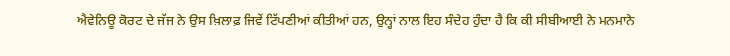ਐਵੇਨਿਊ ਕੋਰਟ ਦੇ ਜੱਜ ਨੇ ਉਸ ਖ਼ਿਲਾਫ਼ ਜਿਵੇਂ ਟਿੱਪਣੀਆਂ ਕੀਤੀਆਂ ਹਨ, ਉਨ੍ਹਾਂ ਨਾਲ ਇਹ ਸੰਦੇਹ ਹੁੰਦਾ ਹੈ ਕਿ ਕੀ ਸੀਬੀਆਈ ਨੇ ਮਨਮਾਨੇ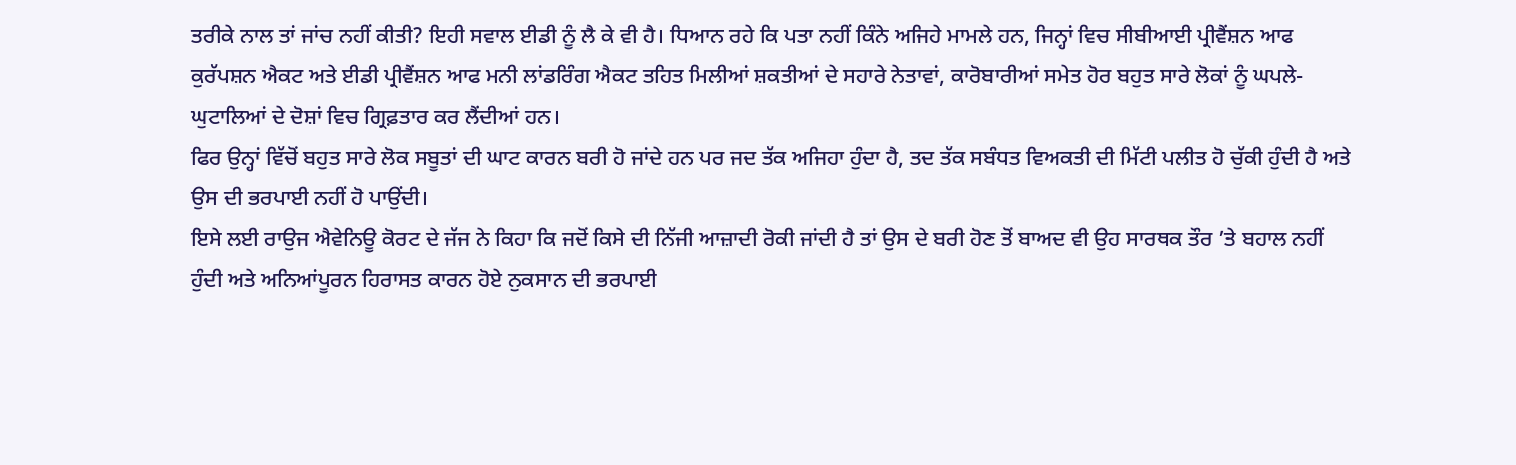ਤਰੀਕੇ ਨਾਲ ਤਾਂ ਜਾਂਚ ਨਹੀਂ ਕੀਤੀ? ਇਹੀ ਸਵਾਲ ਈਡੀ ਨੂੰ ਲੈ ਕੇ ਵੀ ਹੈ। ਧਿਆਨ ਰਹੇ ਕਿ ਪਤਾ ਨਹੀਂ ਕਿੰਨੇ ਅਜਿਹੇ ਮਾਮਲੇ ਹਨ, ਜਿਨ੍ਹਾਂ ਵਿਚ ਸੀਬੀਆਈ ਪ੍ਰੀਵੈਂਸ਼ਨ ਆਫ ਕੁਰੱਪਸ਼ਨ ਐਕਟ ਅਤੇ ਈਡੀ ਪ੍ਰੀਵੈਂਸ਼ਨ ਆਫ ਮਨੀ ਲਾਂਡਰਿੰਗ ਐਕਟ ਤਹਿਤ ਮਿਲੀਆਂ ਸ਼ਕਤੀਆਂ ਦੇ ਸਹਾਰੇ ਨੇਤਾਵਾਂ, ਕਾਰੋਬਾਰੀਆਂ ਸਮੇਤ ਹੋਰ ਬਹੁਤ ਸਾਰੇ ਲੋਕਾਂ ਨੂੰ ਘਪਲੇ-ਘੁਟਾਲਿਆਂ ਦੇ ਦੋਸ਼ਾਂ ਵਿਚ ਗ੍ਰਿਫ਼ਤਾਰ ਕਰ ਲੈਂਦੀਆਂ ਹਨ।
ਫਿਰ ਉਨ੍ਹਾਂ ਵਿੱਚੋਂ ਬਹੁਤ ਸਾਰੇ ਲੋਕ ਸਬੂਤਾਂ ਦੀ ਘਾਟ ਕਾਰਨ ਬਰੀ ਹੋ ਜਾਂਦੇ ਹਨ ਪਰ ਜਦ ਤੱਕ ਅਜਿਹਾ ਹੁੰਦਾ ਹੈ, ਤਦ ਤੱਕ ਸਬੰਧਤ ਵਿਅਕਤੀ ਦੀ ਮਿੱਟੀ ਪਲੀਤ ਹੋ ਚੁੱਕੀ ਹੁੰਦੀ ਹੈ ਅਤੇ ਉਸ ਦੀ ਭਰਪਾਈ ਨਹੀਂ ਹੋ ਪਾਉਂਦੀ।
ਇਸੇ ਲਈ ਰਾਉਜ ਐਵੇਨਿਊ ਕੋਰਟ ਦੇ ਜੱਜ ਨੇ ਕਿਹਾ ਕਿ ਜਦੋਂ ਕਿਸੇ ਦੀ ਨਿੱਜੀ ਆਜ਼ਾਦੀ ਰੋਕੀ ਜਾਂਦੀ ਹੈ ਤਾਂ ਉਸ ਦੇ ਬਰੀ ਹੋਣ ਤੋਂ ਬਾਅਦ ਵੀ ਉਹ ਸਾਰਥਕ ਤੌਰ ’ਤੇ ਬਹਾਲ ਨਹੀਂ ਹੁੰਦੀ ਅਤੇ ਅਨਿਆਂਪੂਰਨ ਹਿਰਾਸਤ ਕਾਰਨ ਹੋਏ ਨੁਕਸਾਨ ਦੀ ਭਰਪਾਈ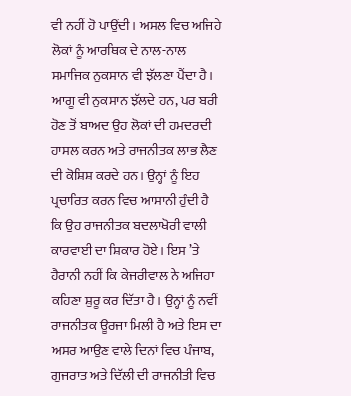ਵੀ ਨਹੀਂ ਹੋ ਪਾਉਂਦੀ। ਅਸਲ ਵਿਚ ਅਜਿਹੇ ਲੋਕਾਂ ਨੂੰ ਆਰਥਿਕ ਦੇ ਨਾਲ-ਨਾਲ ਸਮਾਜਿਕ ਨੁਕਸਾਨ ਵੀ ਝੱਲਣਾ ਪੈਂਦਾ ਹੈ। ਆਗੂ ਵੀ ਨੁਕਸਾਨ ਝੱਲਦੇ ਹਨ, ਪਰ ਬਰੀ ਹੋਣ ਤੋਂ ਬਾਅਦ ਉਹ ਲੋਕਾਂ ਦੀ ਹਮਦਰਦੀ ਹਾਸਲ ਕਰਨ ਅਤੇ ਰਾਜਨੀਤਕ ਲਾਭ ਲੈਣ ਦੀ ਕੋਸ਼ਿਸ਼ ਕਰਦੇ ਹਨ। ਉਨ੍ਹਾਂ ਨੂੰ ਇਹ ਪ੍ਰਚਾਰਿਤ ਕਰਨ ਵਿਚ ਆਸਾਨੀ ਹੁੰਦੀ ਹੈ ਕਿ ਉਹ ਰਾਜਨੀਤਕ ਬਦਲਾਖੋਰੀ ਵਾਲੀ ਕਾਰਵਾਈ ਦਾ ਸ਼ਿਕਾਰ ਹੋਏ। ਇਸ ’ਤੇ ਹੈਰਾਨੀ ਨਹੀਂ ਕਿ ਕੇਜਰੀਵਾਲ ਨੇ ਅਜਿਹਾ ਕਹਿਣਾ ਸ਼ੁਰੂ ਕਰ ਦਿੱਤਾ ਹੈ। ਉਨ੍ਹਾਂ ਨੂੰ ਨਵੀਂ ਰਾਜਨੀਤਕ ਊਰਜਾ ਮਿਲੀ ਹੈ ਅਤੇ ਇਸ ਦਾ ਅਸਰ ਆਉਣ ਵਾਲੇ ਦਿਨਾਂ ਵਿਚ ਪੰਜਾਬ, ਗੁਜਰਾਤ ਅਤੇ ਦਿੱਲੀ ਦੀ ਰਾਜਨੀਤੀ ਵਿਚ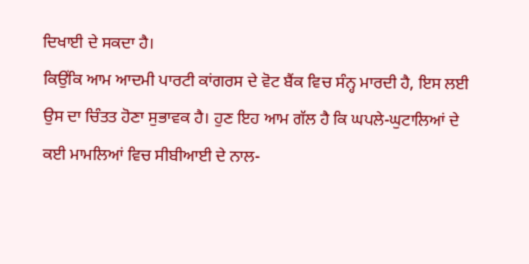ਦਿਖਾਈ ਦੇ ਸਕਦਾ ਹੈ।
ਕਿਉਂਕਿ ਆਮ ਆਦਮੀ ਪਾਰਟੀ ਕਾਂਗਰਸ ਦੇ ਵੋਟ ਬੈਂਕ ਵਿਚ ਸੰਨ੍ਹ ਮਾਰਦੀ ਹੈ, ਇਸ ਲਈ ਉਸ ਦਾ ਚਿੰਤਤ ਹੋਣਾ ਸੁਭਾਵਕ ਹੈ। ਹੁਣ ਇਹ ਆਮ ਗੱਲ ਹੈ ਕਿ ਘਪਲੇ-ਘੁਟਾਲਿਆਂ ਦੇ ਕਈ ਮਾਮਲਿਆਂ ਵਿਚ ਸੀਬੀਆਈ ਦੇ ਨਾਲ-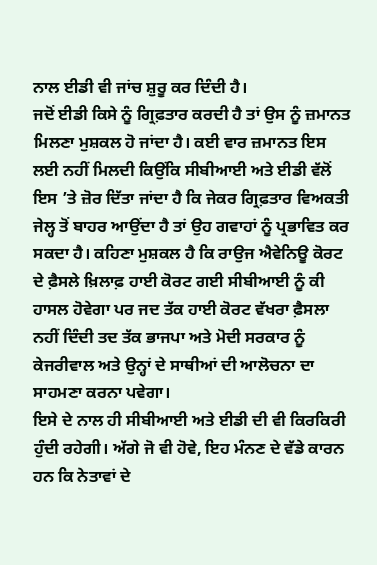ਨਾਲ ਈਡੀ ਵੀ ਜਾਂਚ ਸ਼ੁਰੂ ਕਰ ਦਿੰਦੀ ਹੈ।
ਜਦੋਂ ਈਡੀ ਕਿਸੇ ਨੂੰ ਗ੍ਰਿਫ਼ਤਾਰ ਕਰਦੀ ਹੈ ਤਾਂ ਉਸ ਨੂੰ ਜ਼ਮਾਨਤ ਮਿਲਣਾ ਮੁਸ਼ਕਲ ਹੋ ਜਾਂਦਾ ਹੈ। ਕਈ ਵਾਰ ਜ਼ਮਾਨਤ ਇਸ ਲਈ ਨਹੀਂ ਮਿਲਦੀ ਕਿਉਂਕਿ ਸੀਬੀਆਈ ਅਤੇ ਈਡੀ ਵੱਲੋਂ ਇਸ ’ਤੇ ਜ਼ੋਰ ਦਿੱਤਾ ਜਾਂਦਾ ਹੈ ਕਿ ਜੇਕਰ ਗ੍ਰਿਫ਼ਤਾਰ ਵਿਅਕਤੀ ਜੇਲ੍ਹ ਤੋਂ ਬਾਹਰ ਆਉਂਦਾ ਹੈ ਤਾਂ ਉਹ ਗਵਾਹਾਂ ਨੂੰ ਪ੍ਰਭਾਵਿਤ ਕਰ ਸਕਦਾ ਹੈ। ਕਹਿਣਾ ਮੁਸ਼ਕਲ ਹੈ ਕਿ ਰਾਉਜ ਐਵੇਨਿਊ ਕੋਰਟ ਦੇ ਫ਼ੈਸਲੇ ਖ਼ਿਲਾਫ਼ ਹਾਈ ਕੋਰਟ ਗਈ ਸੀਬੀਆਈ ਨੂੰ ਕੀ ਹਾਸਲ ਹੋਵੇਗਾ ਪਰ ਜਦ ਤੱਕ ਹਾਈ ਕੋਰਟ ਵੱਖਰਾ ਫ਼ੈਸਲਾ ਨਹੀਂ ਦਿੰਦੀ ਤਦ ਤੱਕ ਭਾਜਪਾ ਅਤੇ ਮੋਦੀ ਸਰਕਾਰ ਨੂੰ ਕੇਜਰੀਵਾਲ ਅਤੇ ਉਨ੍ਹਾਂ ਦੇ ਸਾਥੀਆਂ ਦੀ ਆਲੋਚਨਾ ਦਾ ਸਾਹਮਣਾ ਕਰਨਾ ਪਵੇਗਾ।
ਇਸੇ ਦੇ ਨਾਲ ਹੀ ਸੀਬੀਆਈ ਅਤੇ ਈਡੀ ਦੀ ਵੀ ਕਿਰਕਿਰੀ ਹੁੰਦੀ ਰਹੇਗੀ। ਅੱਗੇ ਜੋ ਵੀ ਹੋਵੇ, ਇਹ ਮੰਨਣ ਦੇ ਵੱਡੇ ਕਾਰਨ ਹਨ ਕਿ ਨੇਤਾਵਾਂ ਦੇ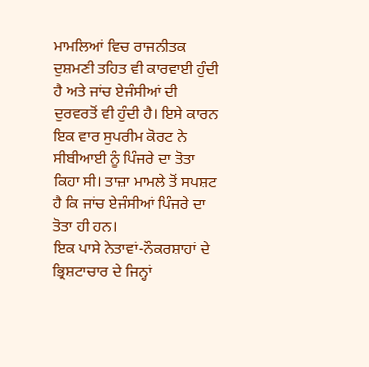ਮਾਮਲਿਆਂ ਵਿਚ ਰਾਜਨੀਤਕ ਦੁਸ਼ਮਣੀ ਤਹਿਤ ਵੀ ਕਾਰਵਾਈ ਹੁੰਦੀ ਹੈ ਅਤੇ ਜਾਂਚ ਏਜੰਸੀਆਂ ਦੀ ਦੁਰਵਰਤੋਂ ਵੀ ਹੁੰਦੀ ਹੈ। ਇਸੇ ਕਾਰਨ ਇਕ ਵਾਰ ਸੁਪਰੀਮ ਕੋਰਟ ਨੇ ਸੀਬੀਆਈ ਨੂੰ ਪਿੰਜਰੇ ਦਾ ਤੋਤਾ ਕਿਹਾ ਸੀ। ਤਾਜ਼ਾ ਮਾਮਲੇ ਤੋਂ ਸਪਸ਼ਟ ਹੈ ਕਿ ਜਾਂਚ ਏਜੰਸੀਆਂ ਪਿੰਜਰੇ ਦਾ ਤੋਤਾ ਹੀ ਹਨ।
ਇਕ ਪਾਸੇ ਨੇਤਾਵਾਂ-ਨੌਕਰਸ਼ਾਹਾਂ ਦੇ ਭ੍ਰਿਸ਼ਟਾਚਾਰ ਦੇ ਜਿਨ੍ਹਾਂ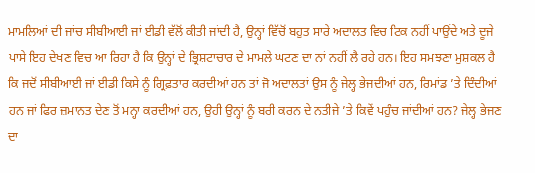ਮਾਮਲਿਆਂ ਦੀ ਜਾਂਚ ਸੀਬੀਆਈ ਜਾਂ ਈਡੀ ਵੱਲੋਂ ਕੀਤੀ ਜਾਂਦੀ ਹੈ, ਉਨ੍ਹਾਂ ਵਿੱਚੋਂ ਬਹੁਤ ਸਾਰੇ ਅਦਾਲਤ ਵਿਚ ਟਿਕ ਨਹੀਂ ਪਾਉਂਦੇ ਅਤੇ ਦੂਜੇ ਪਾਸੇ ਇਹ ਦੇਖਣ ਵਿਚ ਆ ਰਿਹਾ ਹੈ ਕਿ ਉਨ੍ਹਾਂ ਦੇ ਭ੍ਰਿਸ਼ਟਾਚਾਰ ਦੇ ਮਾਮਲੇ ਘਟਣ ਦਾ ਨਾਂ ਨਹੀਂ ਲੈ ਰਹੇ ਹਨ। ਇਹ ਸਮਝਣਾ ਮੁਸ਼ਕਲ ਹੈ ਕਿ ਜਦੋਂ ਸੀਬੀਆਈ ਜਾਂ ਈਡੀ ਕਿਸੇ ਨੂੰ ਗ੍ਰਿਫ਼ਤਾਰ ਕਰਦੀਆਂ ਹਨ ਤਾਂ ਜੋ ਅਦਾਲਤਾਂ ਉਸ ਨੂੰ ਜੇਲ੍ਹ ਭੇਜਦੀਆਂ ਹਨ, ਰਿਮਾਂਡ ’ਤੇ ਦਿੰਦੀਆਂ ਹਨ ਜਾਂ ਫਿਰ ਜ਼ਮਾਨਤ ਦੇਣ ਤੋਂ ਮਨ੍ਹਾ ਕਰਦੀਆਂ ਹਨ, ਉਹੀ ਉਨ੍ਹਾਂ ਨੂੰ ਬਰੀ ਕਰਨ ਦੇ ਨਤੀਜੇ ’ਤੇ ਕਿਵੇਂ ਪਹੁੰਚ ਜਾਂਦੀਆਂ ਹਨ? ਜੇਲ੍ਹ ਭੇਜਣ ਦਾ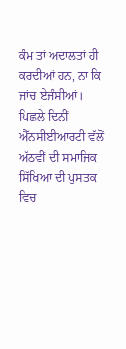ਕੰਮ ਤਾਂ ਅਦਾਲਤਾਂ ਹੀ ਕਰਦੀਆਂ ਹਨ, ਨਾ ਕਿ ਜਾਂਚ ਏਜੰਸੀਆਂ।
ਪਿਛਲੇ ਦਿਨੀਂ ਐੱਨਸੀਈਆਰਟੀ ਵੱਲੋਂ ਅੱਠਵੀਂ ਦੀ ਸਮਾਜਿਕ ਸਿੱਖਿਆ ਦੀ ਪੁਸਤਕ ਵਿਚ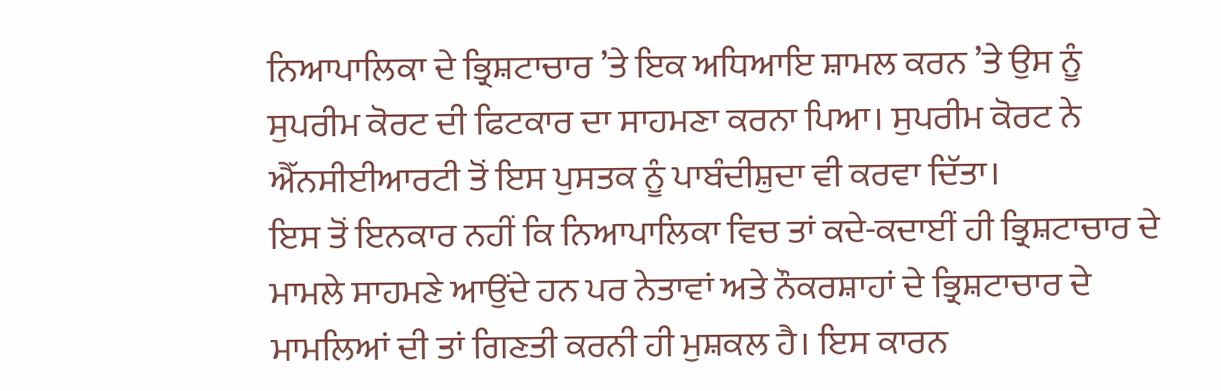ਨਿਆਪਾਲਿਕਾ ਦੇ ਭ੍ਰਿਸ਼ਟਾਚਾਰ ’ਤੇ ਇਕ ਅਧਿਆਇ ਸ਼ਾਮਲ ਕਰਨ ’ਤੇ ਉਸ ਨੂੰ ਸੁਪਰੀਮ ਕੋਰਟ ਦੀ ਫਿਟਕਾਰ ਦਾ ਸਾਹਮਣਾ ਕਰਨਾ ਪਿਆ। ਸੁਪਰੀਮ ਕੋਰਟ ਨੇ ਐੱਨਸੀਈਆਰਟੀ ਤੋਂ ਇਸ ਪੁਸਤਕ ਨੂੰ ਪਾਬੰਦੀਸ਼ੁਦਾ ਵੀ ਕਰਵਾ ਦਿੱਤਾ।
ਇਸ ਤੋਂ ਇਨਕਾਰ ਨਹੀਂ ਕਿ ਨਿਆਪਾਲਿਕਾ ਵਿਚ ਤਾਂ ਕਦੇ-ਕਦਾਈਂ ਹੀ ਭ੍ਰਿਸ਼ਟਾਚਾਰ ਦੇ ਮਾਮਲੇ ਸਾਹਮਣੇ ਆਉਂਦੇ ਹਨ ਪਰ ਨੇਤਾਵਾਂ ਅਤੇ ਨੌਕਰਸ਼ਾਹਾਂ ਦੇ ਭ੍ਰਿਸ਼ਟਾਚਾਰ ਦੇ ਮਾਮਲਿਆਂ ਦੀ ਤਾਂ ਗਿਣਤੀ ਕਰਨੀ ਹੀ ਮੁਸ਼ਕਲ ਹੈ। ਇਸ ਕਾਰਨ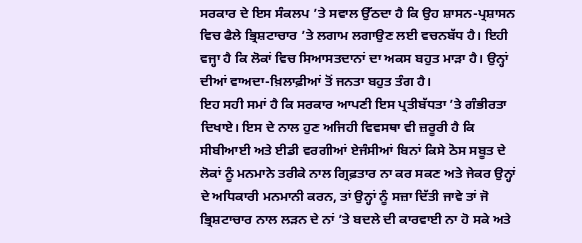ਸਰਕਾਰ ਦੇ ਇਸ ਸੰਕਲਪ ’ਤੇ ਸਵਾਲ ਉੱਠਦਾ ਹੈ ਕਿ ਉਹ ਸ਼ਾਸਨ-ਪ੍ਰਸ਼ਾਸਨ ਵਿਚ ਫੈਲੇ ਭ੍ਰਿਸ਼ਟਾਚਾਰ ’ਤੇ ਲਗਾਮ ਲਗਾਉਣ ਲਈ ਵਚਨਬੱਧ ਹੈ। ਇਹੀ ਵਜ੍ਹਾ ਹੈ ਕਿ ਲੋਕਾਂ ਵਿਚ ਸਿਆਸਤਦਾਨਾਂ ਦਾ ਅਕਸ ਬਹੁਤ ਮਾੜਾ ਹੈ। ਉਨ੍ਹਾਂ ਦੀਆਂ ਵਾਅਦਾ-ਖ਼ਿਲਾਫ਼ੀਆਂ ਤੋਂ ਜਨਤਾ ਬਹੁਤ ਤੰਗ ਹੈ।
ਇਹ ਸਹੀ ਸਮਾਂ ਹੈ ਕਿ ਸਰਕਾਰ ਆਪਣੀ ਇਸ ਪ੍ਰਤੀਬੱਧਤਾ ’ਤੇ ਗੰਭੀਰਤਾ ਦਿਖਾਏ। ਇਸ ਦੇ ਨਾਲ ਹੁਣ ਅਜਿਹੀ ਵਿਵਸਥਾ ਵੀ ਜ਼ਰੂਰੀ ਹੈ ਕਿ ਸੀਬੀਆਈ ਅਤੇ ਈਡੀ ਵਰਗੀਆਂ ਏਜੰਸੀਆਂ ਬਿਨਾਂ ਕਿਸੇ ਠੋਸ ਸਬੂਤ ਦੇ ਲੋਕਾਂ ਨੂੰ ਮਨਮਾਨੇ ਤਰੀਕੇ ਨਾਲ ਗ੍ਰਿਫ਼ਤਾਰ ਨਾ ਕਰ ਸਕਣ ਅਤੇ ਜੇਕਰ ਉਨ੍ਹਾਂ ਦੇ ਅਧਿਕਾਰੀ ਮਨਮਾਨੀ ਕਰਨ, ਤਾਂ ਉਨ੍ਹਾਂ ਨੂੰ ਸਜ਼ਾ ਦਿੱਤੀ ਜਾਵੇ ਤਾਂ ਜੋ ਭ੍ਰਿਸ਼ਟਾਚਾਰ ਨਾਲ ਲੜਨ ਦੇ ਨਾਂ ’ਤੇ ਬਦਲੇ ਦੀ ਕਾਰਵਾਈ ਨਾ ਹੋ ਸਕੇ ਅਤੇ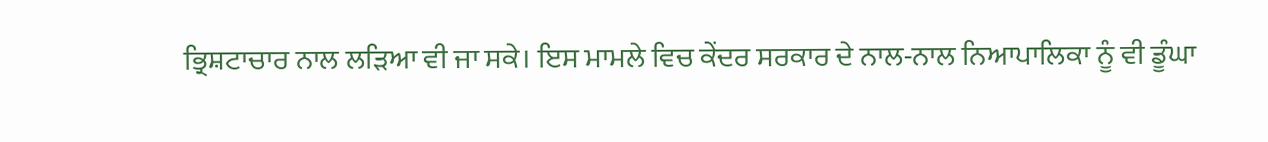ਭ੍ਰਿਸ਼ਟਾਚਾਰ ਨਾਲ ਲੜਿਆ ਵੀ ਜਾ ਸਕੇ। ਇਸ ਮਾਮਲੇ ਵਿਚ ਕੇਂਦਰ ਸਰਕਾਰ ਦੇ ਨਾਲ-ਨਾਲ ਨਿਆਪਾਲਿਕਾ ਨੂੰ ਵੀ ਡੂੰਘਾ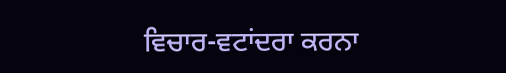ਵਿਚਾਰ-ਵਟਾਂਦਰਾ ਕਰਨਾ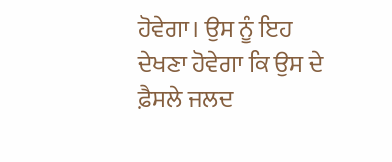ਹੋਵੇਗਾ। ਉਸ ਨੂੰ ਇਹ ਦੇਖਣਾ ਹੋਵੇਗਾ ਕਿ ਉਸ ਦੇ ਫ਼ੈਸਲੇ ਜਲਦ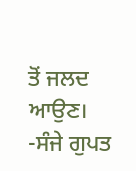ਤੋਂ ਜਲਦ ਆਉਣ।
-ਸੰਜੇ ਗੁਪਤ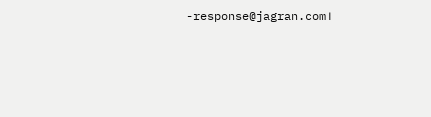-response@jagran.com।